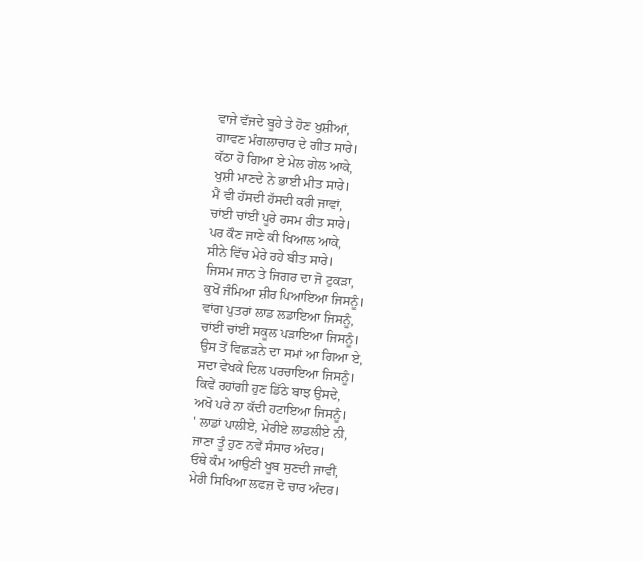ਵਾਜੇ ਵੱਜਦੇ ਬੂਹੇ ਤੇ ਹੋਣ ਖੁਸ਼ੀਆਂ,
ਗਾਵਣ ਮੰਗਲਾਚਾਰ ਦੇ ਗੀਤ ਸਾਰੇ।
ਕੱਠਾ ਹੋ ਗਿਆ ਏ ਮੇਲ ਗੇਲ ਆਕੇ,
ਖੁਸ਼ੀ ਮਾਣਦੇ ਨੇ ਭਾਈ ਮੀਤ ਸਾਰੇ।
ਮੈਂ ਵੀ ਹੱਸਦੀ ਹੱਸਦੀ ਕਰੀ ਜਾਵਾਂ,
ਚਾਂਈ ਚਾਂਈਂ ਪੂਰੇ ਰਸਮ ਰੀਤ ਸਾਰੇ।
ਪਰ ਕੌਣ ਜਾਣੇ ਕੀ ਖਿਆਲ ਆਕੇ,
ਸੀਨੇ ਵਿੱਚ ਮੇਰੇ ਰਹੇ ਬੀਤ ਸਾਰੇ।
ਜਿਸਮ ਜਾਨ ਤੇ ਜਿਗਰ ਦਾ ਜੋ ਟੁਕੜਾ,
ਕੁਖੋਂ ਜੰਮਿਆ ਸ਼ੀਰ ਪਿਆਇਆ ਜਿਸਨੂੰ।
ਵਾਂਗ ਪੁਤਰਾਂ ਲਾਡ ਲਡਾਇਆ ਜਿਸਨੂੰ,
ਚਾਂਈਂ ਚਾਂਈਂ ਸਕੂਲ ਪੜਾਇਆ ਜਿਸਨੂੰ।
ਉਸ ਤੋਂ ਵਿਛੜਨੇ ਦਾ ਸਮਾਂ ਆ ਗਿਆ ਏ,
ਸਦਾ ਵੇਖਕੇ ਦਿਲ ਪਰਚਾਇਆ ਜਿਸਨੂੰ।
ਕਿਵੇਂ ਰਹਾਂਗੀ ਹੁਣ ਡਿੱਠੇ ਬਾਝ ਉਸਦੇ,
ਅਖੋ ਪਰੇ ਨਾ ਕੱਦੀ ਹਟਾਇਆ ਜਿਸਨੂੰ।
' ਲਾਡਾਂ ਪਾਲੀਏ, ਮੇਰੀਏ ਲਾਡਲੀਏ ਨੀ,
ਜਾਣਾ ਤੂੰ ਹੁਣ ਨਵੇਂ ਸੰਸਾਰ ਅੰਦਰ।
ਓਥੇ ਕੰਮ ਆਉਣੀ ਖੂਬ ਸੁਣਦੀ ਜਾਵੀਂ,
ਮੇਰੀ ਸਿਖਿਆ ਲਫਜ਼ ਦੋ ਚਾਰ ਅੰਦਰ।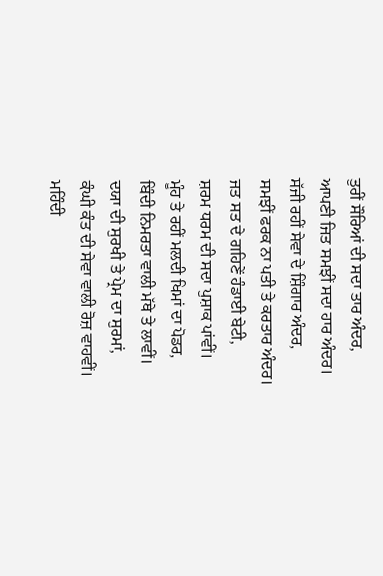ਤੁਰੀਂ ਸੌਰਿਆਂ ਦੀ ਸਦਾ ਤਾਰ ਅੰਦਰ,
ਆਪਣੀ ਜਿਤ ਸਮਝੀਂ ਸਦਾ ਹਾਰ ਅੰਦਰ।
ਸੱਜੀ ਰਹੀਂ ਸੇਵਾ ਦੇ ਸ਼ਿੰਗਾਰ ਅੰਦਰ,
ਸਮਝੀਂ ਫਰਕ ਨਾ ਪਤੀ ਤੇ ਕਰਤਾਰ ਅੰਦਰ।
ਜਤ ਸਤ ਦੇ ਗਹਿਣੇਂ ਹੰਡਾਈ ਬੇਟੀ,
ਸ਼ਰਮ ਧਰਮ ਦੀ ਸਦਾ ਪੁਸ਼ਾਕ ਪਾਂਵੀਂ।
ਮੂੰਹ ਤੇ ਰਹੀਂ ਮਲਦੀ ਖਿਮਾਂ ਦਾ ਪੋਡਰ,
ਬਿੰਦੀ ਨਿਮਰਤਾ ਵਾਲੀ ਮੱਥੇ ਤੇ ਲਾਵੀਂ।
ਦਯਾ ਦੀ ਸੁਰਖੀ ਤੇ ਪ੍ਰੇਮ ਦਾ ਸੁਰਮਾਂ,
ਕੰਘੀ ਕੰਤ ਦੀ ਸੇਵਾ ਵਾਲੀ ਰੋਜ਼ ਵਾਹਵੀਂ।
ਮਹਿੰਦੀ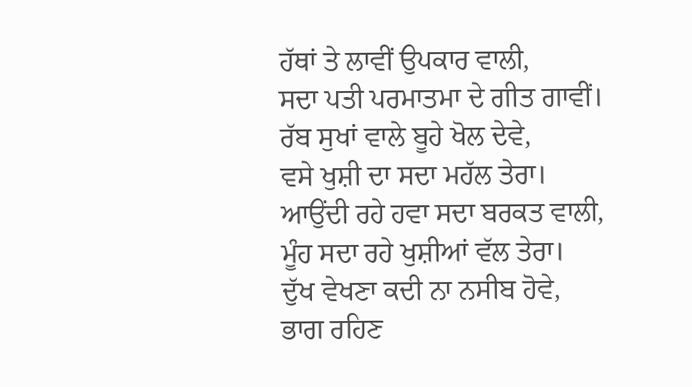ਹੱਥਾਂ ਤੇ ਲਾਵੀਂ ਉਪਕਾਰ ਵਾਲੀ,
ਸਦਾ ਪਤੀ ਪਰਮਾਤਮਾ ਦੇ ਗੀਤ ਗਾਵੀਂ।
ਰੱਬ ਸੁਖਾਂ ਵਾਲੇ ਬੂਹੇ ਖੋਲ ਦੇਵੇ,
ਵਸੇ ਖੁਸ਼ੀ ਦਾ ਸਦਾ ਮਹੱਲ ਤੇਰਾ।
ਆਉਂਦੀ ਰਹੇ ਹਵਾ ਸਦਾ ਬਰਕਤ ਵਾਲੀ,
ਮੂੰਹ ਸਦਾ ਰਹੇ ਖੁਸ਼ੀਆਂ ਵੱਲ ਤੇਰਾ।
ਦੁੱਖ ਵੇਖਣਾ ਕਦੀ ਨਾ ਨਸੀਬ ਹੋਵੇ,
ਭਾਗ ਰਹਿਣ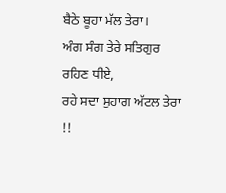ਬੈਠੇ ਬੂਹਾ ਮੱਲ ਤੇਰਾ।
ਅੰਗ ਸੰਗ ਤੇਰੇ ਸਤਿਗੁਰ ਰਹਿਣ ਧੀਏ,
ਰਹੇ ਸਦਾ ਸੁਹਾਗ ਅੱਟਲ ਤੇਰਾ !!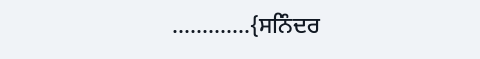.....….....{ਸਨਿੰਦਰ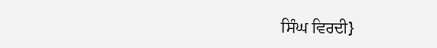ਸਿੰਘ ਵਿਰਦੀ}